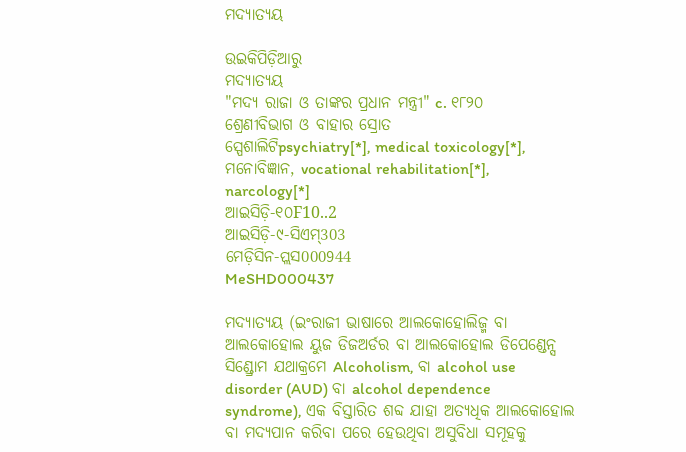ମଦ୍ୟାତ୍ୟୟ

ଉଇକିପିଡ଼ିଆ‌ରୁ
ମଦ୍ୟାତ୍ୟୟ
"ମଦ୍ୟ ରାଜା ଓ ତାଙ୍କର ପ୍ରଧାନ ମନ୍ତ୍ରୀ" c. ୧୮୨୦
ଶ୍ରେଣୀବିଭାଗ ଓ ବାହାର ସ୍ରୋତ
ସ୍ପେଶାଲିଟିpsychiatry[*], medical toxicology[*], ମନୋବିଜ୍ଞାନ, vocational rehabilitation[*], narcology[*]
ଆଇସିଡ଼ି-୧୦F10..2
ଆଇସିଡ଼ି-୯-ସିଏମ୍303
ମେଡ଼ିସିନ-ପ୍ଲସ000944
MeSHD000437

ମଦ୍ୟାତ୍ୟୟ (ଇଂରାଜୀ ଭାଷାରେ ଆଲକୋହୋଲିଜ୍ମ ବା ଆଲକୋହୋଲ ୟୁଜ ଡିଜଅର୍ଡର ବା ଆଲକୋହୋଲ ଡିପେଣ୍ଡେନ୍ସ ସିଣ୍ଡ୍ରୋମ ଯଥାକ୍ରମେ Alcoholism, ବା alcohol use disorder (AUD) ବା alcohol dependence syndrome), ଏକ ବିସ୍ତାରିତ ଶବ୍ଦ ଯାହା ଅତ୍ୟଧିକ ଆଲକୋହୋଲ ବା ମଦ୍ୟପାନ କରିବା ପରେ ହେଉଥିବା ଅସୁବିଧା ସମୂହକୁ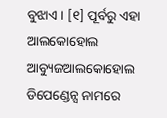ବୁଝାଏ । [୧] ପୂର୍ବରୁ ଏହା ଆଲକୋହୋଲ ଆବ୍ୟୁଜଆଲକୋହୋଲ ଡିପେଣ୍ଡେନ୍ସ ନାମରେ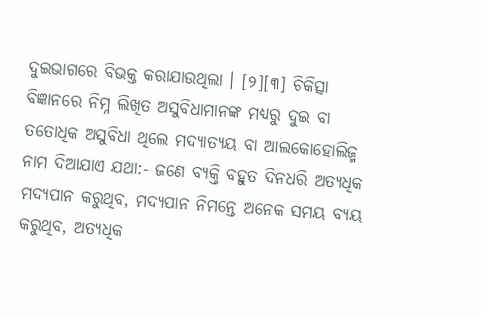ଦୁଇଭାଗରେ ବିଭକ୍ତ କରାଯାଉଥିଲା । [୨][୩] ଚିକିତ୍ସା ବିଜ୍ଞାନରେ ନିମ୍ନ ଲିଖିତ ଅସୁବିଧାମାନଙ୍କ ମଧ୍ୟରୁ ଦୁଇ ବା ତତୋଧିକ ଅସୁବିଧା ଥିଲେ ମଦ୍ୟାତ୍ୟୟ ବା ଆଲକୋହୋଲିଜ୍ମ ନାମ ଦିଆଯାଏ ଯଥା:- ଜଣେ ବ୍ୟକ୍ତି ବହୁତ ଦିନଧରି ଅତ୍ୟଧିକ ମଦ୍ୟପାନ କରୁଥିବ, ମଦ୍ୟପାନ ନିମନ୍ତେ ଅନେକ ସମୟ ବ୍ୟୟ କରୁଥିବ, ଅତ୍ୟଧିକ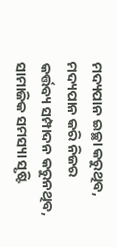ମଦ୍ୟପାନ ଇଚ୍ଛା କରୁଥିବ, ମଦ୍ୟପାନ କରି ନିଜର କର୍ତ୍ତବ୍ୟ ସମ୍ପାଦନ କରୁନଥିବ, ସାମାଜିକ ସମସ୍ୟା ସୃଷ୍ଟି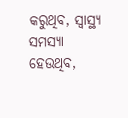କରୁଥିବ, ସ୍ୱାସ୍ଥ୍ୟ ସମସ୍ୟା ହେଉଥିବ,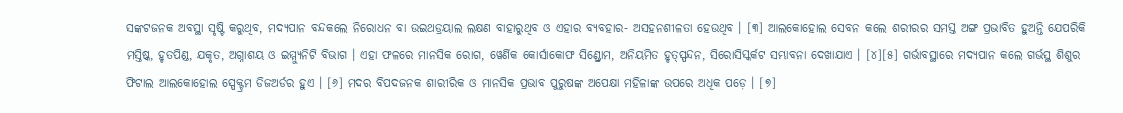ସଙ୍କଟଜନକ ଅବସ୍ଥା ସୃଷ୍ଟି କରୁଥିବ, ମଦ୍ୟପାନ ବନ୍ଦକଲେ ନିରୋଧନ ବା ଉଇଥଡ୍ରୟାଲ ଲକ୍ଷଣ ବାହାରୁଥିବ ଓ ଏହାର ବ୍ୟବହାର- ଅସହନଶୀଳତା ହେଉଥିବ । [୩] ଆଲକୋହୋଲ ସେବନ କଲେ ଶରୀରର ସମସ୍ତ ଅଙ୍ଗ ପ୍ରଭାବିତ ହୁଅନ୍ତି ଯେପରିକି ମସ୍ତିଷ୍କ, ହୃତପିଣ୍ଡ, ଯକୃତ, ଅଗ୍ନାଶୟ ଓ ଇମ୍ମ୍ଯୁନିଟି ବିଭାଗ । ଏହା ଫଳରେ ମାନସିକ ରୋଗ, ୱେର୍ଣିକ କୋର୍ସାକୋଫ ସିଣ୍ଡ୍ରୋମ, ଅନିୟମିତ ହୃତ୍‌ସ୍ପନ୍ଦନ, ସିରୋସିସ୍କର୍କଟ ସମ୍ଭାବନା ଦେଖାଯାଏ । [୪][୫] ଗର୍ଭାବସ୍ଥାରେ ମଦ୍ୟପାନ କଲେ ଗର୍ଭସ୍ଥ ଶିଶୁର ଫିଟାଲ ଆଲକୋହୋଲ ସ୍ପେକ୍ଟ୍ରମ ଡିଜଅର୍ଡର ହୁଏ । [୬] ମଦର ବିପଦଜନ‌କ ଶାରୀରିକ ଓ ମାନସିକ ପ୍ରଭାବ ପୁରୁଷଙ୍କ ଅପେକ୍ଷା ମହିଳାଙ୍କ ଉପରେ ଅଧିକ ପଡ଼େ । [୭]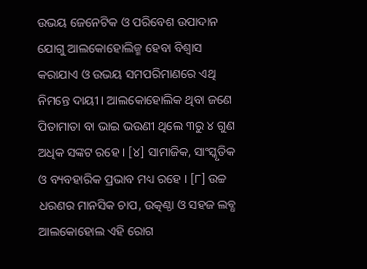ଉଭୟ ଜେନେଟିକ ଓ ପରିବେଶ ଉପାଦାନ ଯୋଗୁ ଆଲକୋହୋଲିଜ୍ମ ହେବା ବିଶ୍ୱାସ କରାଯାଏ ଓ ଉଭୟ ସମପରିମାଣରେ ଏଥି ନିମନ୍ତେ ଦାୟୀ । ଆଲକୋହୋଲିକ ଥିବା ଜଣେ ପିତାମାତା ବା ଭାଇ ଭଉଣୀ ଥିଲେ ୩ରୁ ୪ ଗୁଣ ଅଧିକ ସଙ୍କଟ ରହେ । [୪] ସାମାଜିକ, ସାଂସ୍କୃତିକ ଓ ବ୍ୟବହାରିକ ପ୍ରଭାବ ମଧ୍ୟ ରହେ । [୮] ଉଚ୍ଚ ଧରଣର ମାନସିକ ଚାପ, ଉତ୍କଣ୍ଠା ଓ ସହଜ ଲବ୍ଧ ଆଲକୋହୋଲ ଏହି ରୋଗ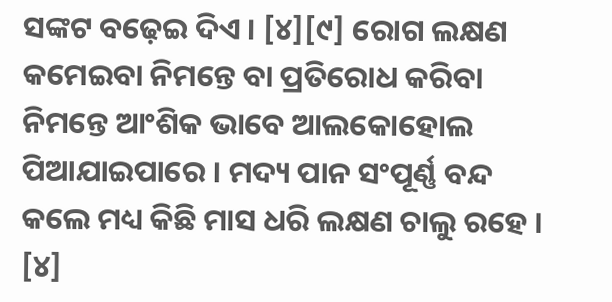ସଙ୍କଟ ବଢ଼େଇ ଦିଏ । [୪][୯] ରୋଗ ଲକ୍ଷଣ କମେଇବା ନିମନ୍ତେ ବା ପ୍ରତିରୋଧ କରିବା ନିମନ୍ତେ ଆଂଶିକ ଭାବେ ଆଲକୋହୋଲ ପିଆଯାଇପାରେ । ମଦ୍ୟ ପାନ ସଂପୂର୍ଣ୍ଣ ବନ୍ଦ କଲେ ମଧ୍ୟ କିଛି ମାସ ଧରି ଲକ୍ଷଣ ଚାଲୁ ରହେ । [୪]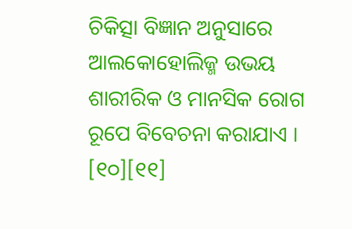ଚିକିତ୍ସା ବିଜ୍ଞାନ ଅନୁସାରେ ଆଲକୋହୋଲିଜ୍ମ ଉଭୟ ଶାରୀରିକ ଓ ମାନସିକ ରୋଗ ରୂପେ ବିବେଚନା କରାଯାଏ । [୧୦][୧୧]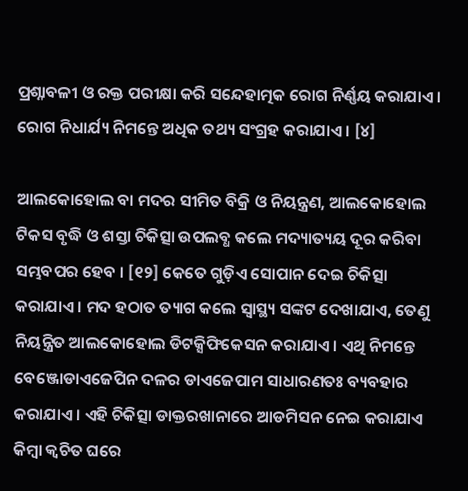ପ୍ରଶ୍ନାବଳୀ ଓ ରକ୍ତ ପରୀକ୍ଷା କରି ସନ୍ଦେହାତ୍ମକ ରୋଗ ନିର୍ଣ୍ଣୟ କରାଯାଏ । ରୋଗ ନିଧାର୍ଯ୍ୟ ନିମନ୍ତେ ଅଧିକ ତଥ୍ୟ ସଂଗ୍ରହ କରାଯାଏ । [୪]

ଆଲକୋହୋଲ ବା ମଦର ସୀମିତ ବିକ୍ରି ଓ ନିୟନ୍ତ୍ରଣ, ଆଲକୋହୋଲ ଟିକସ ବୃଦ୍ଧି ଓ ଶସ୍ତା ଚିକିତ୍ସା ଉପଲବ୍ଧ କଲେ ମଦ୍ୟାତ୍ୟୟ ଦୂର କରିବା ସମ୍ଭବପର ହେବ । [୧୨] କେତେ ଗୁଡ଼ିଏ ସୋପାନ ଦେଇ ଚିକିତ୍ସା କରାଯାଏ । ମଦ ହଠାତ ତ୍ୟାଗ କଲେ ସ୍ୱାସ୍ଥ୍ୟ ସଙ୍କଟ ଦେଖାଯାଏ, ତେଣୁ ନିୟନ୍ତ୍ରିତ ଆଲକୋହୋଲ ଡିଟକ୍ସିଫିକେସନ କରାଯାଏ । ଏଥି ନିମନ୍ତେ ବେଞ୍ଜୋଡାଏଜେପିନ ଦଳର ଡାଏଜେପାମ ସାଧାରଣତଃ ବ୍ୟବହାର କରାଯାଏ । ଏହି ଚିକିତ୍ସା ଡାକ୍ତରଖାନାରେ ଆଡମିସନ ନେଇ କରାଯାଏ କିମ୍ବା କ୍ୱଚିତ ଘରେ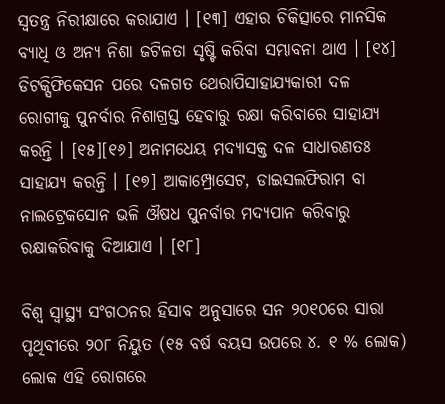ସ୍ୱତନ୍ତ୍ର ନିରୀକ୍ଷାରେ କରାଯାଏ । [୧୩] ଏହାର ଚିକିତ୍ସାରେ ମାନସିକ ବ୍ୟାଧି ଓ ଅନ୍ୟ ନିଶା ଜଟିଳତା ସୃଷ୍ଟି କରିବା ସମ୍ଭାବନା ଥାଏ । [୧୪] ଡିଟକ୍ସିଫିକେସନ ପରେ ଦଳଗତ ଥେରାପିସାହାଯ୍ୟକାରୀ ଦଳ ରୋଗୀକୁ ପୁନର୍ବାର ନିଶାଗ୍ରସ୍ତ ହେବାରୁ ରକ୍ଷା କରିବାରେ ସାହାଯ୍ୟ କରନ୍ତି । [୧୫][୧୬] ଅନାମଧେୟ ମଦ୍ୟାସକ୍ତ ଦଳ ସାଧାରଣତଃ ସାହାଯ୍ୟ କରନ୍ତି । [୧୭] ଆକାମ୍ପ୍ରୋସେଟ, ଡାଇସଲଫିରାମ ବା ନାଲଟ୍ରେକସୋନ ଭଳି ଔଷଧ ପୁନର୍ବାର ମଦ୍ୟପାନ କରିବାରୁ ରକ୍ଷାକରିବାକୁ ଦିଆଯାଏ । [୧୮]

ବିଶ୍ୱ ସ୍ୱାସ୍ଥ୍ୟ ସଂଗଠନର ହିସାବ ଅନୁସାରେ ସନ ୨୦୧୦ରେ ସାରା ପୃଥିବୀରେ ୨୦୮ ନିୟୁତ (୧୫ ବର୍ଷ ବୟସ ଉପରେ ୪. ୧ % ଲୋକ) ଲୋକ ଏହି ରୋଗରେ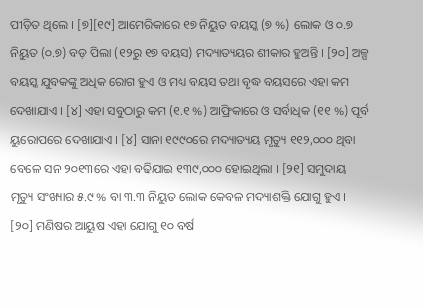ପୀଡ଼ିତ ଥିଲେ । [୭][୧୯] ଆମେରିକାରେ ୧୭ ନିୟୁତ ବୟସ୍କ (୭ %) ଲୋକ ଓ ୦.୭ ନିୟୁତ (୦.୭) ବଡ଼ ପିଲା (୧୨ରୁ ୧୭ ବୟସ) ମଦ୍ୟାତ୍ୟୟର ଶୀକାର ହୁଅନ୍ତି । [୨୦] ଅଳ୍ପ ବୟସ୍କ ଯୁବକଙ୍କୁ ଅଧିକ ରୋଗ ହୁଏ ଓ ମଧ୍ୟ ବୟସ ତଥା ବୃଦ୍ଧ ବୟସରେ ଏହା କମ ଦେଖାଯାଏ । [୪] ଏହା ସବୁଠାରୁ କମ (୧.୧ %) ଆଫ୍ରିକାରେ ଓ ସର୍ବାଧିକ (୧୧ %) ପୂର୍ବ ୟୁରୋପରେ ଦେଖାଯାଏ । [୪] ସାନା ୧୯୯୦ରେ ମଦ୍ୟାତ୍ୟୟ ମୃତ୍ୟୁ ୧୧୨,୦୦୦ ଥିବା ବେଳେ ସନ ୨୦୧୩ରେ ଏହା ବଢିଯାଇ ୧୩୯,୦୦୦ ହୋଇଥିଲା । [୨୧] ସମୁଦାୟ ମୃତ୍ୟୁ ସଂଖ୍ୟାର ୫.୯ % ବା ୩.୩ ନିୟୁତ ଲୋକ କେବଳ ମଦ୍ୟାଶକ୍ତି ଯୋଗୁ ହୁଏ । [୨୦] ମଣିଷର ଆୟୁଷ ଏହା ଯୋଗୁ ୧୦ ବର୍ଷ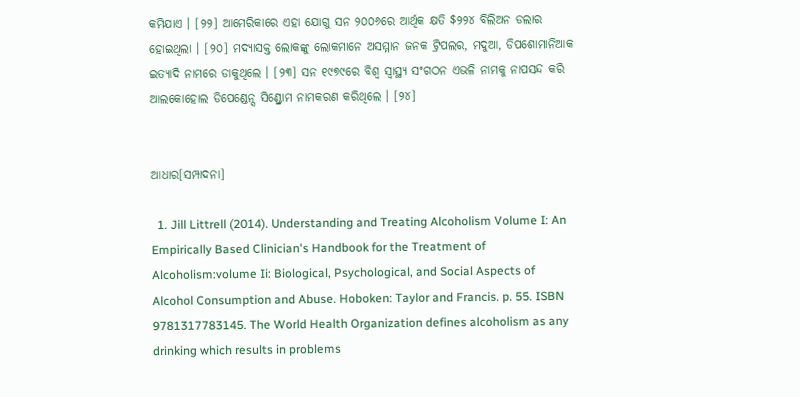କମିଯାଏ । [୨୨] ଆମେରିକାରେ ଏହା ଯୋଗୁ ସନ ୨୦୦୬ରେ ଆର୍ଥିକ କ୍ଷତି $୨୨୪ ବିଲିଅନ ଡଲାର ହୋଇଥିଲା । [୨୦] ମଦ୍ୟାସକ୍ତ ଲୋକଙ୍କୁ ଲୋକମାନେ ଅସମ୍ମାନ ଜନକ ଟ୍ରିପଲର, ମଦୁଆ, ଡିପଶୋମାନିଆକ ଇତ୍ୟାଦି ନାମରେ ଡାକୁଥିଲେ । [୨୩] ସନ ୧୯୭୯ରେ ବିଶ୍ୱ ସ୍ୱାସ୍ଥ୍ୟ ସଂଗଠନ ଏଭଳି ନାମକୁ ନାପସନ୍ଦ କରି ଆଲକୋହୋଲ ଡିପେଣ୍ଡେନ୍ସ ସିଣ୍ଡ୍ରୋମ ନାମକରଣ କରିଥିଲେ । [୨୪]


ଆଧାର[ସମ୍ପାଦନା]

  1. Jill Littrell (2014). Understanding and Treating Alcoholism Volume I: An Empirically Based Clinician's Handbook for the Treatment of Alcoholism:volume Ii: Biological, Psychological, and Social Aspects of Alcohol Consumption and Abuse. Hoboken: Taylor and Francis. p. 55. ISBN 9781317783145. The World Health Organization defines alcoholism as any drinking which results in problems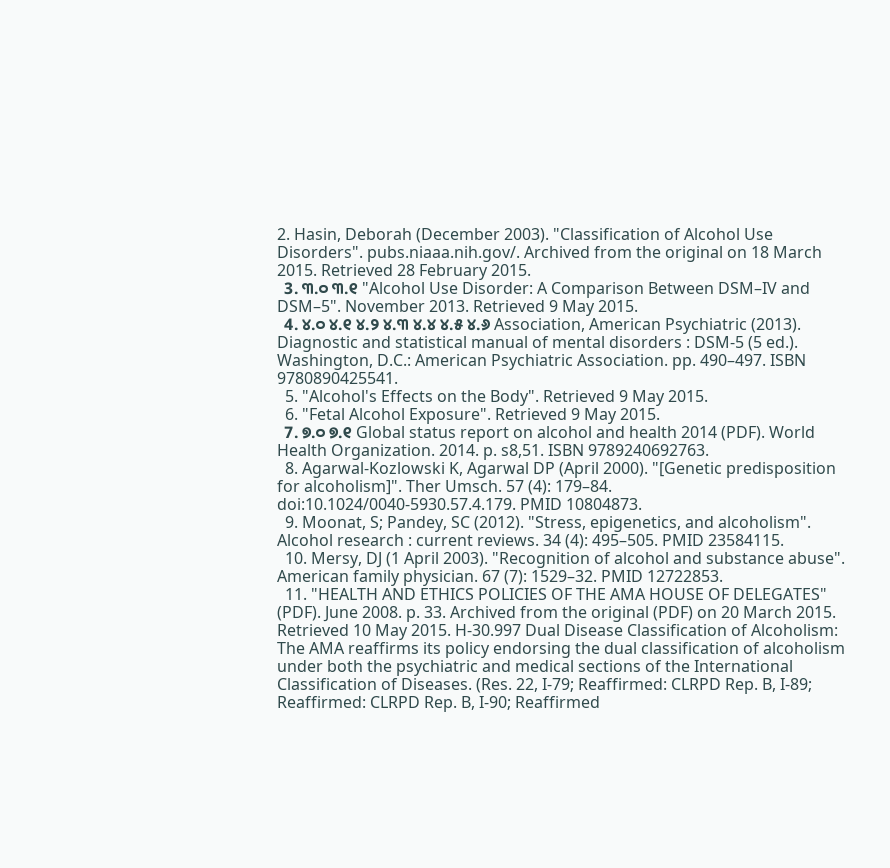2. Hasin, Deborah (December 2003). "Classification of Alcohol Use Disorders". pubs.niaaa.nih.gov/. Archived from the original on 18 March 2015. Retrieved 28 February 2015.
  3. ୩.୦ ୩.୧ "Alcohol Use Disorder: A Comparison Between DSM–IV and DSM–5". November 2013. Retrieved 9 May 2015.
  4. ୪.୦ ୪.୧ ୪.୨ ୪.୩ ୪.୪ ୪.୫ ୪.୬ Association, American Psychiatric (2013). Diagnostic and statistical manual of mental disorders : DSM-5 (5 ed.). Washington, D.C.: American Psychiatric Association. pp. 490–497. ISBN 9780890425541.
  5. "Alcohol's Effects on the Body". Retrieved 9 May 2015.
  6. "Fetal Alcohol Exposure". Retrieved 9 May 2015.
  7. ୭.୦ ୭.୧ Global status report on alcohol and health 2014 (PDF). World Health Organization. 2014. p. s8,51. ISBN 9789240692763.
  8. Agarwal-Kozlowski K, Agarwal DP (April 2000). "[Genetic predisposition for alcoholism]". Ther Umsch. 57 (4): 179–84. doi:10.1024/0040-5930.57.4.179. PMID 10804873.
  9. Moonat, S; Pandey, SC (2012). "Stress, epigenetics, and alcoholism". Alcohol research : current reviews. 34 (4): 495–505. PMID 23584115.
  10. Mersy, DJ (1 April 2003). "Recognition of alcohol and substance abuse". American family physician. 67 (7): 1529–32. PMID 12722853.
  11. "HEALTH AND ETHICS POLICIES OF THE AMA HOUSE OF DELEGATES" (PDF). June 2008. p. 33. Archived from the original (PDF) on 20 March 2015. Retrieved 10 May 2015. H-30.997 Dual Disease Classification of Alcoholism: The AMA reaffirms its policy endorsing the dual classification of alcoholism under both the psychiatric and medical sections of the International Classification of Diseases. (Res. 22, I-79; Reaffirmed: CLRPD Rep. B, I-89; Reaffirmed: CLRPD Rep. B, I-90; Reaffirmed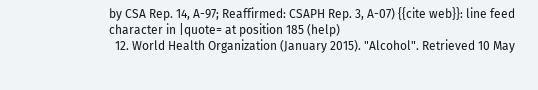by CSA Rep. 14, A-97; Reaffirmed: CSAPH Rep. 3, A-07) {{cite web}}: line feed character in |quote= at position 185 (help)
  12. World Health Organization (January 2015). "Alcohol". Retrieved 10 May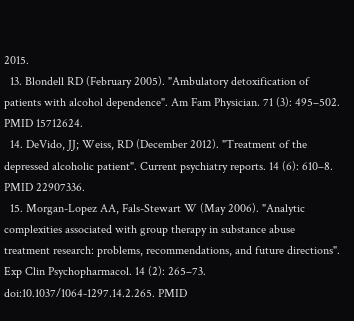2015.
  13. Blondell RD (February 2005). "Ambulatory detoxification of patients with alcohol dependence". Am Fam Physician. 71 (3): 495–502. PMID 15712624.
  14. DeVido, JJ; Weiss, RD (December 2012). "Treatment of the depressed alcoholic patient". Current psychiatry reports. 14 (6): 610–8. PMID 22907336.
  15. Morgan-Lopez AA, Fals-Stewart W (May 2006). "Analytic complexities associated with group therapy in substance abuse treatment research: problems, recommendations, and future directions". Exp Clin Psychopharmacol. 14 (2): 265–73. doi:10.1037/1064-1297.14.2.265. PMID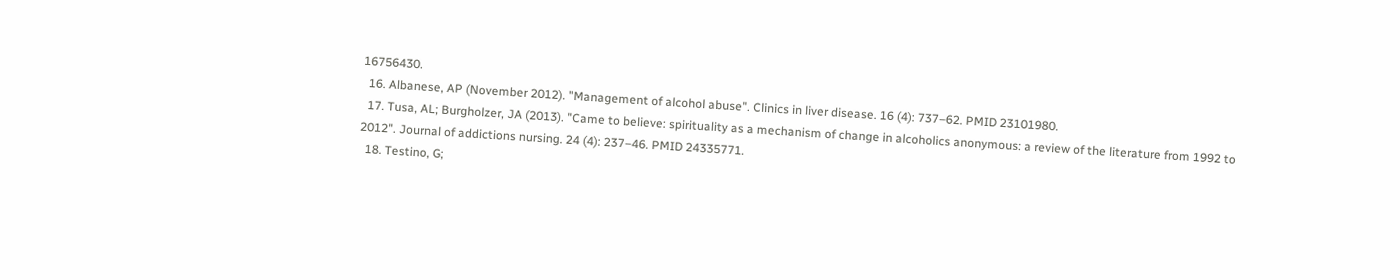16756430.
  16. Albanese, AP (November 2012). "Management of alcohol abuse". Clinics in liver disease. 16 (4): 737–62. PMID 23101980.
  17. Tusa, AL; Burgholzer, JA (2013). "Came to believe: spirituality as a mechanism of change in alcoholics anonymous: a review of the literature from 1992 to 2012". Journal of addictions nursing. 24 (4): 237–46. PMID 24335771.
  18. Testino, G;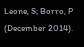Leone, S; Borro, P (December 2014).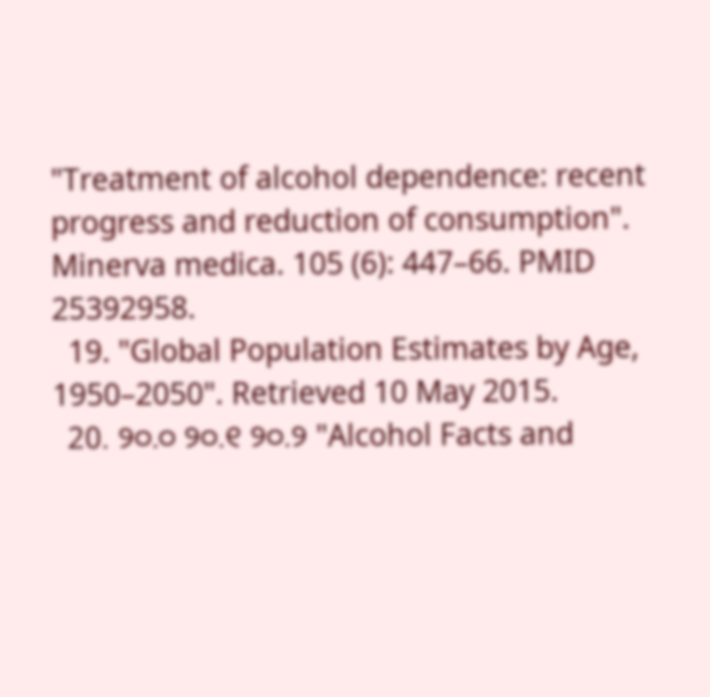"Treatment of alcohol dependence: recent progress and reduction of consumption". Minerva medica. 105 (6): 447–66. PMID 25392958.
  19. "Global Population Estimates by Age, 1950–2050". Retrieved 10 May 2015.
  20. ୨୦.୦ ୨୦.୧ ୨୦.୨ "Alcohol Facts and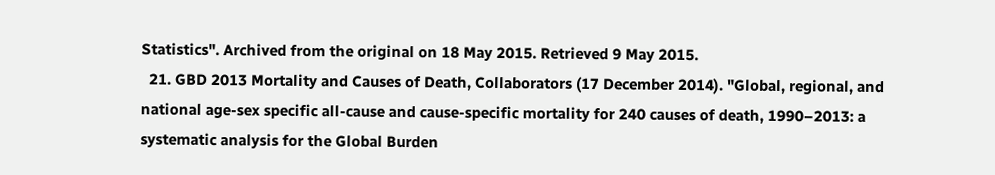Statistics". Archived from the original on 18 May 2015. Retrieved 9 May 2015.
  21. GBD 2013 Mortality and Causes of Death, Collaborators (17 December 2014). "Global, regional, and national age-sex specific all-cause and cause-specific mortality for 240 causes of death, 1990–2013: a systematic analysis for the Global Burden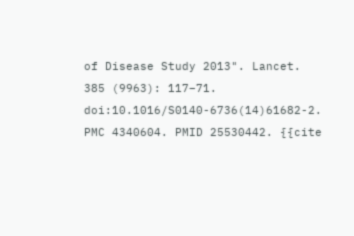of Disease Study 2013". Lancet. 385 (9963): 117–71. doi:10.1016/S0140-6736(14)61682-2. PMC 4340604. PMID 25530442. {{cite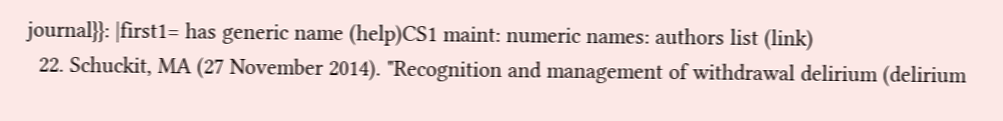journal}}: |first1= has generic name (help)CS1 maint: numeric names: authors list (link)
  22. Schuckit, MA (27 November 2014). "Recognition and management of withdrawal delirium (delirium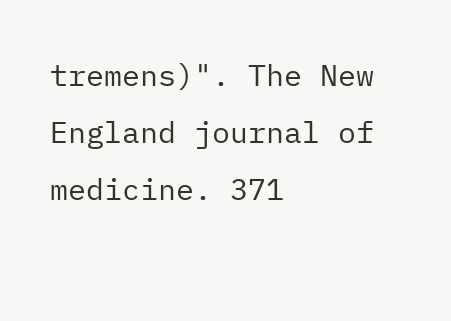tremens)". The New England journal of medicine. 371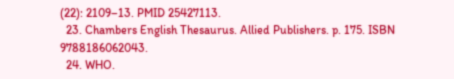(22): 2109–13. PMID 25427113.
  23. Chambers English Thesaurus. Allied Publishers. p. 175. ISBN 9788186062043.
  24. WHO.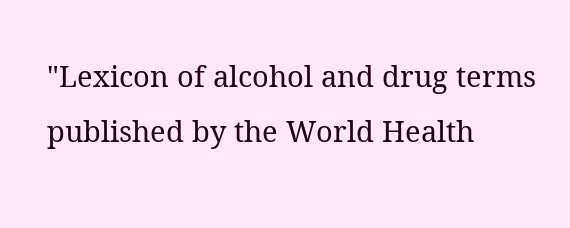"Lexicon of alcohol and drug terms published by the World Health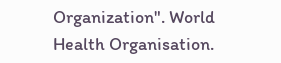Organization". World Health Organisation.